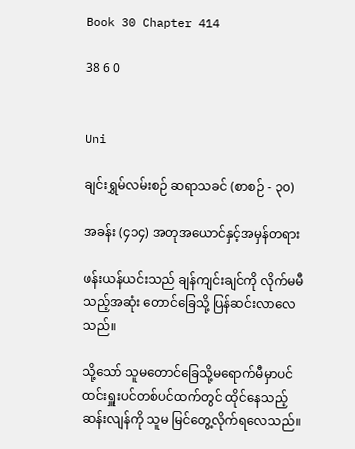Book 30 Chapter 414

38 6 0


Uni

ချင်းရွှမ်လမ်းစဉ် ဆရာသခင် (စာစဉ် - ၃၀)

အခန်း (၄၁၄) အတုအယောင်နှင့်အမှန်တရား

ဖန်းယန်ယင်းသည် ချန်ကျင်းချင်ကို လိုက်မမီသည့်အဆုံး တောင်ခြေသို့ ပြန်ဆင်းလာလေသည်။

သို့သော် သူမတောင်ခြေသို့မရောက်မီမှာပင် ထင်းရှူးပင်တစ်ပင်ထက်တွင် ထိုင်နေသည့် ဆန်းလျန်ကို သူမ မြင်တွေ့လိုက်ရလေသည်။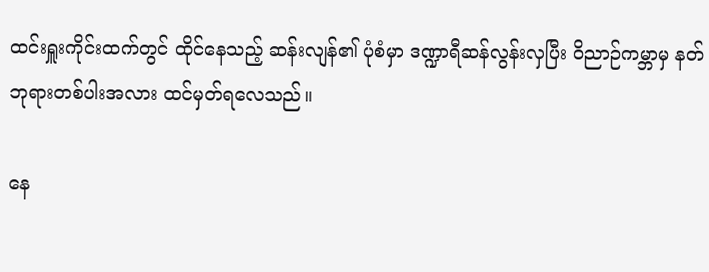ထင်းရှူးကိုင်းထက်တွင် ထိုင်နေသည့် ဆန်းလျန်၏ ပုံစံမှာ ဒဏ္ဍာရီဆန်လွန်းလှပြီး ဝိညာဉ်ကမ္ဘာမှ နတ်ဘုရားတစ်ပါးအလား ထင်မှတ်ရလေသည်။

နေ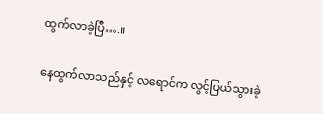ထွက်လာခဲ့ပြီ….။

နေထွက်လာသည်နှင့် လရောင်က လွင့်ပြယ်သွားခဲ့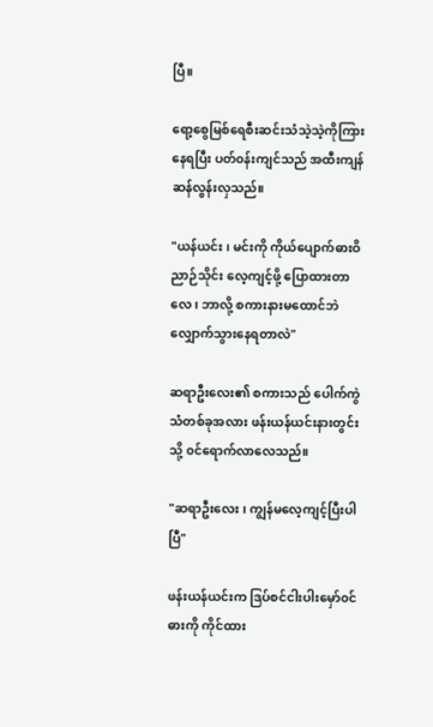ပြီ။

ရော့စွေမြစ်ရေစီးဆင်းသံသဲ့သဲ့ကိုကြားနေရပြီး ပတ်၀န်းကျင်သည် အထီးကျန်ဆန်လွန်းလှသည်။

"ယန်ယင်း ၊ မင်းကို ကိုယ်ပျောက်ဓားဝိညာဉ်သိုင်း လေ့ကျင့်ဖို့ ပြောထားတာလေ ၊ ဘာလို့ စကားနားမထောင်ဘဲ လျှောက်သွားနေရတာလဲ"

ဆရာဦးလေး၏ စကားသည် ပေါက်ကွဲသံတစ်ခုအလား ဖန်းယန်ယင်းနားတွင်းသို့ ၀င်ရောက်လာလေသည်။

"ဆရာဦးလေး ၊ ကျွန်မလေ့ကျင့်ပြီးပါပြီ"

ဖန်းယန်ယင်းက ဒြပ်စင်ငါးပါးမှော်၀င်ဓားကို ကိုင်ထား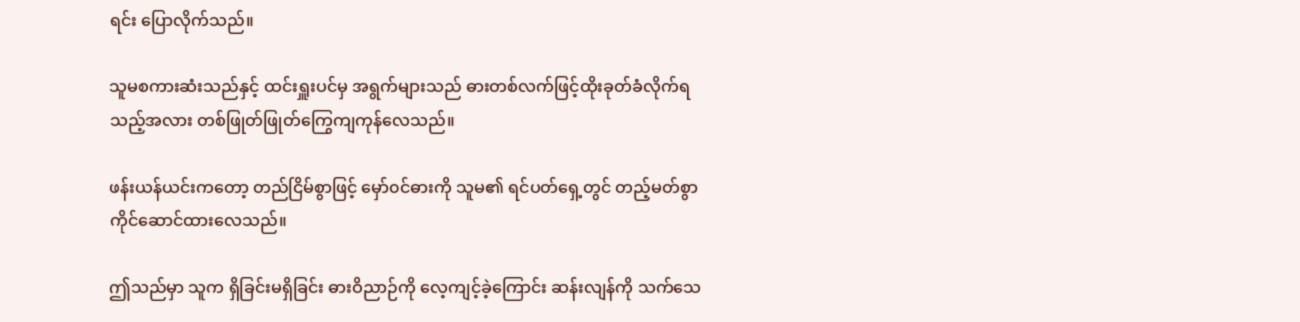ရင်း ပြောလိုက်သည်။

သူမစကားဆံးသည်နှင့် ထင်းရှူးပင်မှ အရွက်များသည် ဓားတစ်လက်ဖြင့်ထိုးခုတ်ခံလိုက်ရသည့်အလား တစ်ဖြုတ်ဖြုတ်ကြွေကျကုန်လေသည်။

ဖန်းယန်ယင်းကတော့ တည်ငြိမ်စွာဖြင့် မှော်၀င်ဓားကို သူမ၏ ရင်ပတ်ရှေ့တွင် တည့်မတ်စွာ ကိုင်ဆောင်ထားလေသည်။

ဤသည်မှာ သူက ရှိခြင်းမရှိခြင်း ဓားဝိညာဉ်ကို လေ့ကျင့်ခဲ့ကြောင်း ဆန်းလျန်ကို သက်သေ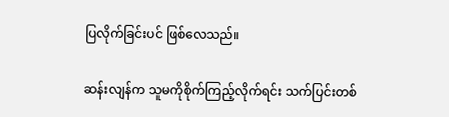ပြလိုက်ခြင်းပင် ဖြစ်လေသည်။

ဆန်းလျန်က သူမကိုစိုက်ကြည့်လိုက်ရင်း သက်ပြင်းတစ်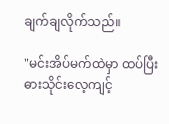ချက်ချလိုက်သည်။

"မင်းအိပ်မက်ထဲမှာ ထပ်ပြီးဓားသိုင်းလေ့ကျင့်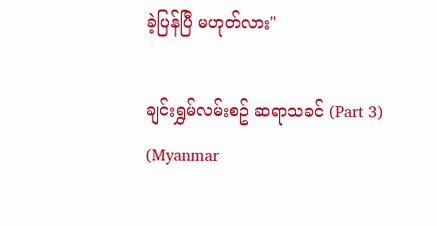ခဲ့ပြန်ပြီ မဟုတ်လား"

ချင်းရွှမ်လမ်းစဥ် ဆရာသခင် (Part 3) (Myanmar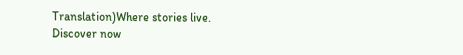Translation)Where stories live. Discover now